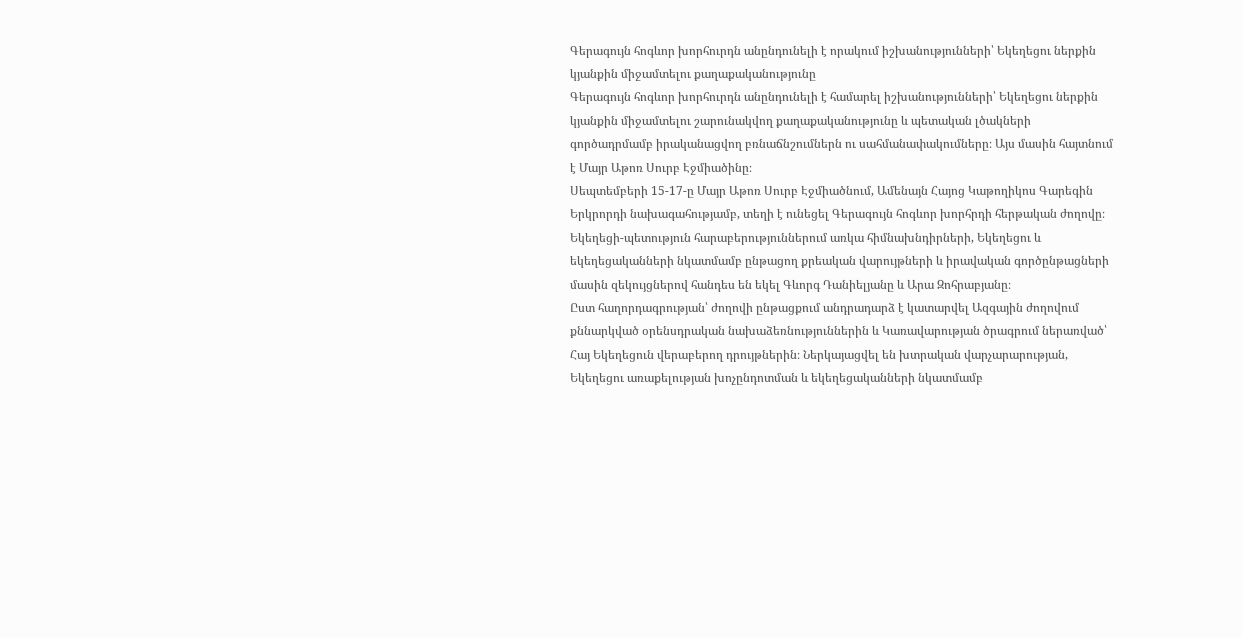Գերագույն հոգևոր խորհուրդն անընդունելի է որակում իշխանությունների՝ Եկեղեցու ներքին կյանքին միջամտելու քաղաքականությունը
Գերագույն հոգևոր խորհուրդն անընդունելի է համարել իշխանությունների՝ Եկեղեցու ներքին կյանքին միջամտելու շարունակվող քաղաքականությունը և պետական լծակների գործադրմամբ իրականացվող բռնաճնշումներն ու սահմանափակումները։ Այս մասին հայտնում է Մայր Աթոռ Սուրբ Էջմիածինը։
Սեպտեմբերի 15-17-ը Մայր Աթոռ Սուրբ Էջմիածնում, Ամենայն Հայոց Կաթողիկոս Գարեգին Երկրորդի նախագահությամբ, տեղի է ունեցել Գերագույն հոգևոր խորհրդի հերթական ժողովը։
Եկեղեցի-պետություն հարաբերություններում առկա հիմնախնդիրների, Եկեղեցու և եկեղեցականների նկատմամբ ընթացող քրեական վարույթների և իրավական գործընթացների մասին զեկույցներով հանդես են եկել Գևորգ Դանիելյանը և Արա Զոհրաբյանը։
Ըստ հաղորդագրության՝ ժողովի ընթացքում անդրադարձ է կատարվել Ազգային ժողովում քննարկված օրենսդրական նախաձեռնություններին և Կառավարության ծրագրում ներառված՝ Հայ Եկեղեցուն վերաբերող դրույթներին։ Ներկայացվել են խտրական վարչարարության, Եկեղեցու առաքելության խոչընդոտման և եկեղեցականների նկատմամբ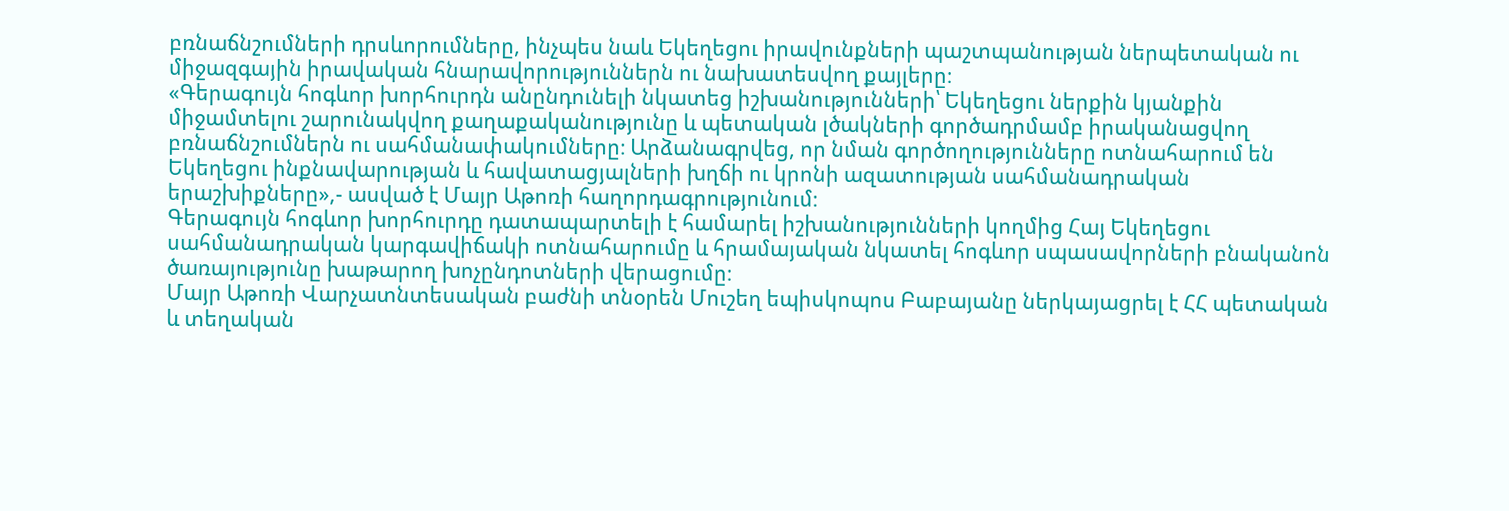բռնաճնշումների դրսևորումները, ինչպես նաև Եկեղեցու իրավունքների պաշտպանության ներպետական ու միջազգային իրավական հնարավորություններն ու նախատեսվող քայլերը։
«Գերագույն հոգևոր խորհուրդն անընդունելի նկատեց իշխանությունների՝ Եկեղեցու ներքին կյանքին միջամտելու շարունակվող քաղաքականությունը և պետական լծակների գործադրմամբ իրականացվող բռնաճնշումներն ու սահմանափակումները։ Արձանագրվեց, որ նման գործողությունները ոտնահարում են Եկեղեցու ինքնավարության և հավատացյալների խղճի ու կրոնի ազատության սահմանադրական երաշխիքները»,- ասված է Մայր Աթոռի հաղորդագրությունում։
Գերագույն հոգևոր խորհուրդը դատապարտելի է համարել իշխանությունների կողմից Հայ Եկեղեցու սահմանադրական կարգավիճակի ոտնահարումը և հրամայական նկատել հոգևոր սպասավորների բնականոն ծառայությունը խաթարող խոչընդոտների վերացումը։
Մայր Աթոռի Վարչատնտեսական բաժնի տնօրեն Մուշեղ եպիսկոպոս Բաբայանը ներկայացրել է ՀՀ պետական և տեղական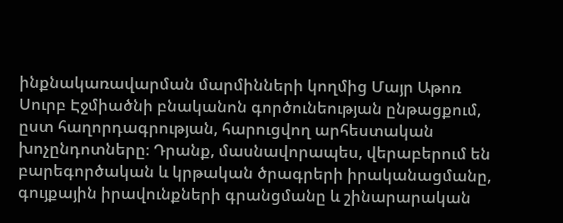ինքնակառավարման մարմինների կողմից Մայր Աթոռ Սուրբ Էջմիածնի բնականոն գործունեության ընթացքում, ըստ հաղորդագրության, հարուցվող արհեստական խոչընդոտները։ Դրանք, մասնավորապես, վերաբերում են բարեգործական և կրթական ծրագրերի իրականացմանը, գույքային իրավունքների գրանցմանը և շինարարական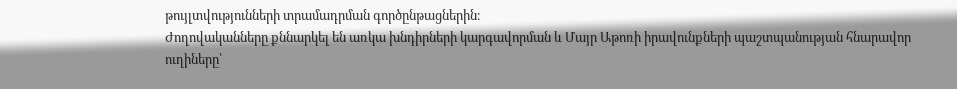թույլտվությունների տրամադրման գործընթացներին։
Ժողովականները քննարկել են առկա խնդիրների կարգավորման և Մայր Աթոռի իրավունքների պաշտպանության հնարավոր ուղիները՝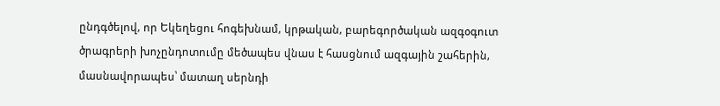ընդգծելով, որ Եկեղեցու հոգեխնամ, կրթական, բարեգործական ազգօգուտ ծրագրերի խոչընդոտումը մեծապես վնաս է հասցնում ազգային շահերին, մասնավորապես՝ մատաղ սերնդի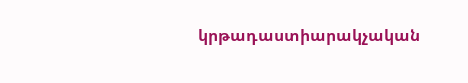կրթադաստիարակչական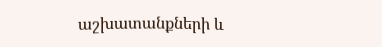աշխատանքների և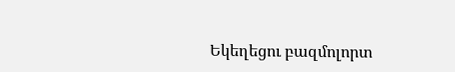Եկեղեցու բազմոլորտ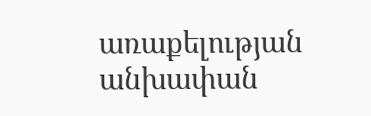առաքելության անխափան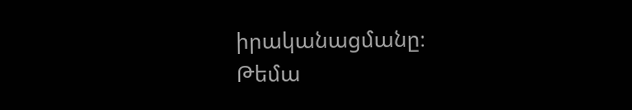իրականացմանը։
Թեմա